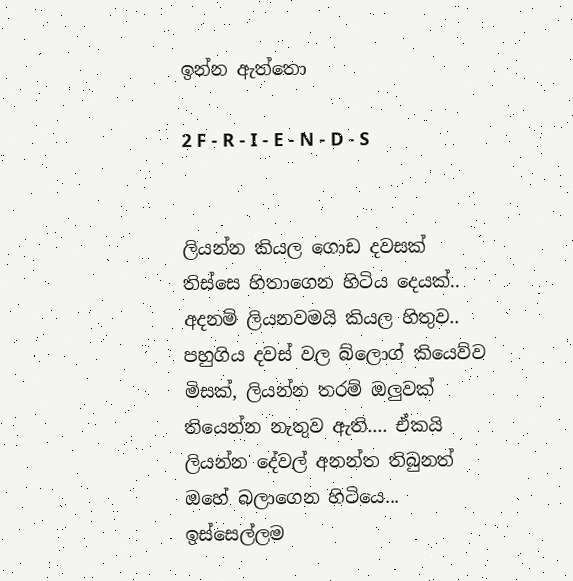ඉන්න ඇත්තො

2 F - R - I - E - N - D - S


ලියන්න කියල ගොඩ දවසක් තිස්සෙ හිතාගෙන හිටිය දෙයක්.. අදනම් ලියනවමයි කියල හිතුව.. පහුගිය දවස් වල බ්ලොග් කියෙව්ව මිසක්, ලියන්න තරම් ඔලුවක් තියෙන්න නැතුව ඇති.... ඒකයි ලියන්න දේවල් අනන්ත තිබුනත් ඔහේ බලාගෙන හිටියෙ...
ඉස්සෙල්ලම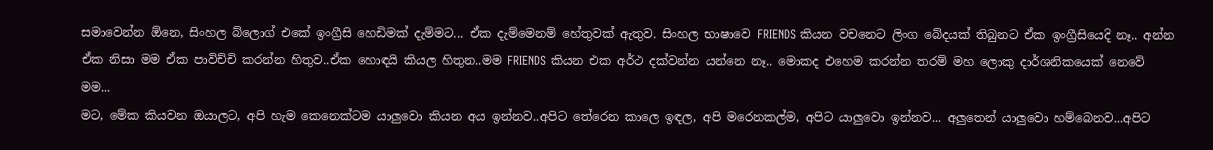සමාවෙන්න ඕනෙ, සිංහල බ්ලොග් එකේ ඉංග්‍රීසි හෙඩිමක් දැම්මට... ඒක දැම්මෙනම් හේතුවක් ඇතුව. සිංහල භාෂාවෙ FRIENDS කියන වචනෙට ලිංග බේදයක් තිබුනට ඒක ඉංග්‍රීසියෙදි නෑ.. අන්න ඒක නිසා මම ඒක පාවිච්චි කරන්න හිතුව..ඒක හොඳයි කියල හිතුන..මම FRIENDS කියන එක අර්ථ දක්වන්න යන්නෙ නෑ.. මොකද එහෙම කරන්න තරම් මහ ලොකු දාර්ශනිකයෙක් නෙවේ මම...
මට, මේක කියවන ඔයාලට, අපි හැම කෙනෙක්ටම යාලුවො කියන අය ඉන්නව..අපිට තේරෙන කාලෙ ඉඳල, අපි මරෙනකල්ම, අපිට යාලුවො ඉන්නව... අලුතෙන් යාලුවො හම්බෙනව...අපිට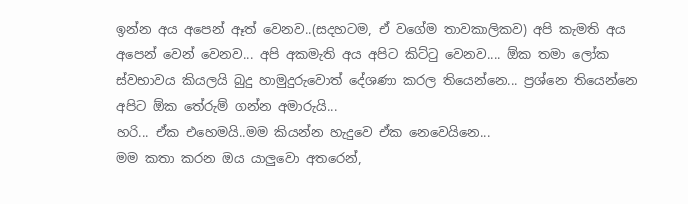ඉන්න අය අපෙන් ඈත් වෙනව..(සදහටම, ඒ වගේම තාවකාලිකව) අපි කැමති අය අපෙන් වෙන් වෙනව... අපි අකමැති අය අපිට කිට්ටු වෙනව.... ඕක තමා ලෝක ස්වභාවය කියලයි බුදු හාමුදුරුවොත් දේශණා කරල තියෙන්නෙ... ප්‍රශ්නෙ තියෙන්නෙ අපිට ඕක තේරුම් ගන්න අමාරුයි...
හරි... ඒක එහෙමයි..මම කියන්න හැදුවෙ ඒක නෙවෙයිනෙ...
මම කතා කරන ඔය යාලුවො අතරෙන්,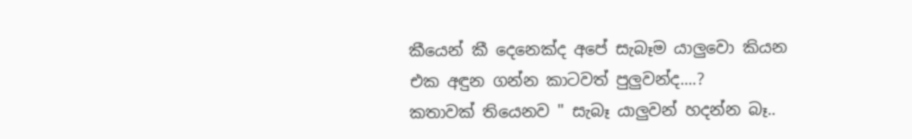කීයෙන් කී දෙනෙක්ද අපේ සැබෑම යාලුවො කියන එක අඳුන ගන්න කාටවත් පුලුවන්ද....?
කතාවක් තියෙනව " සැබෑ යාලුවන් හදන්න බෑ..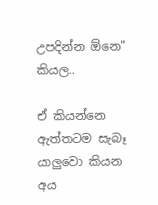උපදින්න ඕනෙ" කියල..

ඒ කියන්නෙ ඇත්තටම සැබෑ යාලුවො කියන අය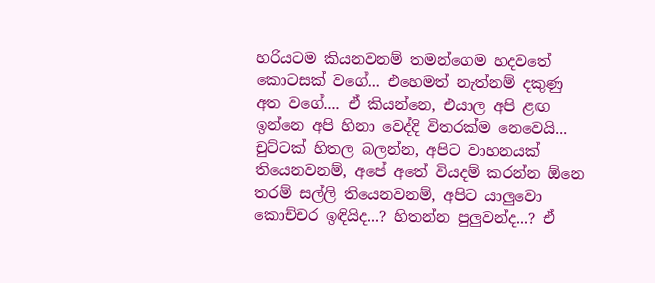හරියටම කියනවනම් තමන්ගෙම හදවතේ කොටසක් වගේ... එහෙමත් නැත්නම් දකුණු අත වගේ.... ඒ කියන්නෙ, එයාල අපි ළඟ ඉන්නෙ අපි හිනා වෙද්දි විතරක්ම නෙවෙයි...
චුට්ටක් හිතල බලන්න, අපිට වාහනයක් තියෙනවනම්, අපේ අතේ වියදම් කරන්න ඕනෙ තරම් සල්ලි තියෙනවනම්, අපිට යාලුවො කොච්චර ඉඳියිද...? හිතන්න පුලුවන්ද...? ඒ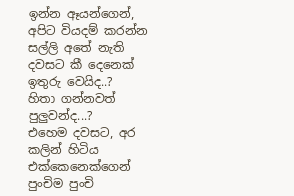ඉන්න ඈයන්ගෙන්, අපිට වියදම් කරන්න සල්ලි අතේ නැති දවසට කී දෙනෙක් ඉතුරු වෙයිද..?
හිතා ගන්නවත් පුලුවන්ද...?
එහෙම දවසට, අර කලින් හිටිය එක්කෙනෙක්ගෙන් පුංචිම පුංචි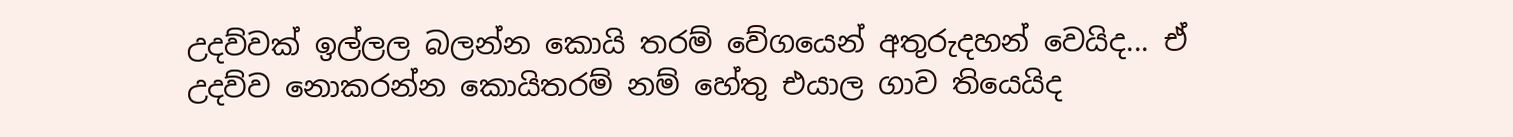උදව්වක් ඉල්ලල බලන්න කොයි තරම් වේගයෙන් අතුරුදහන් වෙයිද... ඒ උදව්ව නොකරන්න කොයිතරම් නම් හේතු එයාල ගාව තියෙයිද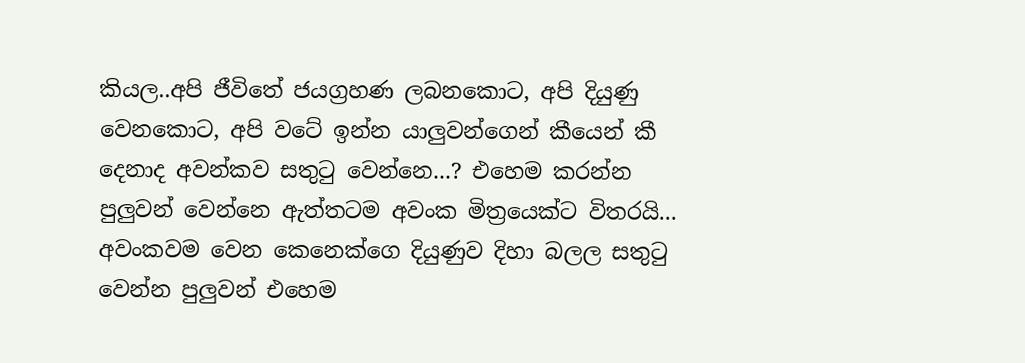කියල..අපි ජීවිතේ ජයග්‍රහණ ලබනකොට, අපි දියුණු වෙනකොට, අපි වටේ ඉන්න යාලුවන්ගෙන් කීයෙන් කී දෙනාද අවන්කව සතුටු වෙන්නෙ...? එහෙම කරන්න පුලුවන් වෙන්නෙ ඇත්තටම අවංක මිත්‍රයෙක්ට විතරයි... අවංකවම වෙන කෙනෙක්ගෙ දියුණුව දිහා බලල සතුටු වෙන්න පුලුවන් එහෙම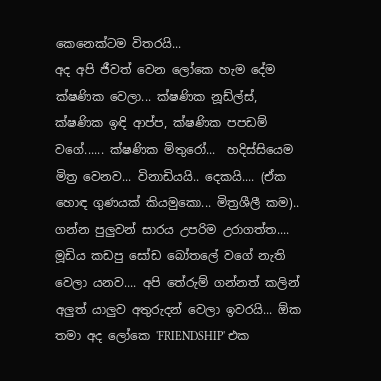කෙනෙක්ටම විතරයි...
අද අපි ජීවත් වෙන ලෝකෙ හැම දේම ක්ෂණික වෙලා... ක්ෂණික නූඩ්ල්ස්, ක්ෂණික ඉඳි ආප්ප, ක්ෂණික පපඩම් වගේ...... ක්ෂණික මිතුරෝ...  හදිස්සියෙම මිත්‍ර වෙනව... විනාඩියයි.. දෙකයි.... (ඒක හොඳ ගුණයක් කියමුකො... මිත්‍රශීලී කම).. ගන්න පුලුවන් සාරය උපරිම උරාගත්ත.... මූඩිය කඩපු සෝඩ බෝතලේ වගේ නැති වෙලා යනව.... අපි තේරුම් ගන්නත් කලින් අලුත් යාලුව අතුරුදන් වෙලා ඉවරයි... ඕක තමා අද ලෝකෙ 'FRIENDSHIP' එක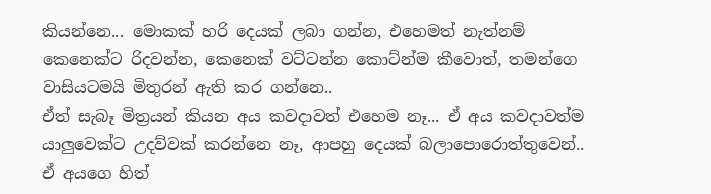කියන්නෙ... මොකක් හරි දෙයක් ලබා ගන්න, එහෙමත් නැත්නම් කෙනෙක්ට රිදවන්න, කෙනෙක් වට්ටන්න කොට්න්ම කීවොත්, තමන්ගෙ වාසියටමයි මිතුරන් ඇති කර ගන්නෙ..
ඒත් සැබෑ මිත්‍රයන් කියන අය කවදාවත් එහෙම නෑ... ඒ අය කවදාවත්ම යාලුවෙක්ට උදව්වක් කරන්නෙ නෑ, ආපහු දෙයක් බලාපොරොත්තුවෙන්..  ඒ අයගෙ හිත්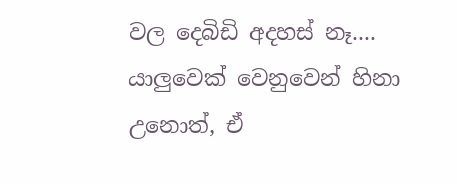වල දෙබිඩි අදහස් නෑ.... යාලුවෙක් වෙනුවෙන් හිනා උනොත්, ඒ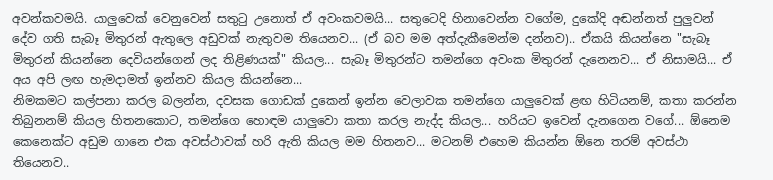අවන්කවමයි. යාලුවෙක් වෙනුවෙන් සතුටු උනොත් ඒ අවංකවමයි... සතුටෙදි හිනාවෙන්න වගේම, දුකේදි අඬන්නත් පුලුවන් දේව ගති සැබෑ මිතුරන් ඇතුලෙ අඩුවක් නැතුවම තියෙනව... (ඒ බව මම අත්දැකීමෙන්ම දන්නව).. ඒකයි කියන්නෙ "සැබෑ මිතුරන් කියන්නෙ දෙවියන්ගෙන් ලද තිළිණයක්" කියල... සැබෑ මිතුරන්ට තමන්ගෙ අවංක මිතුරන් දැනෙනව... ඒ නිසාමයි... ඒ අය අපි ලඟ හැමදාමත් ඉන්නව කියල කියන්නෙ...
නිමකමට කල්පනා කරල බලන්න, දවසක ගොඩක් දුකෙන් ඉන්න වෙලාවක තමන්ගෙ යාලුවෙක් ළඟ හිටියනම්, කතා කරන්න තිබුනනම් කියල හිතනකොට, තමන්ගෙ හොඳම යාලුවො කතා කරල නැද්ද කියල... හරියට ඉවෙන් දැනගෙන වගේ... ඕනෙම කෙනෙක්ට අඩුම ගානෙ එක අවස්ථාවක් හරි ඇති කියල මම හිතනව... මටනම් එහෙම කියන්න ඕනෙ තරම් අවස්ථා තියෙනව..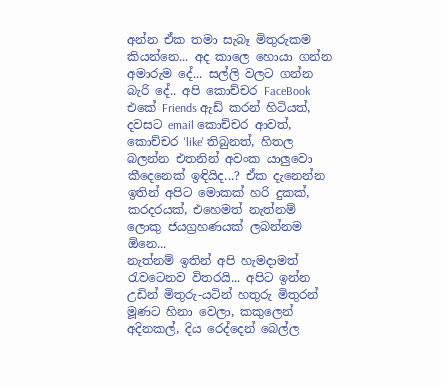අන්න ඒක තමා සැබෑ මිතුරුකම කියන්නෙ... අද කාලෙ හොයා ගන්න අමාරුම දේ... සල්ලි වලට ගන්න බැරි දේ.. අපි කොච්චර FaceBook එකේ Friends ඇඩ් කරන් හිටියත්, දවසට email කොච්චර ආවත්, කොච්චර 'like' තිබුනත්, හිතල බලන්න එතනින් අවංක යාලුවො කීදෙනෙක් ඉඳියිද...? ඒක දැනෙන්න ඉතින් අපිට මොකක් හරි දුකක්, කරදරයක්, එහෙමත් නැත්නම් ලොකු ජයග්‍රහණයක් ලබන්නම ඕනෙ...
නැත්නම් ඉතින් අපි හැමදාමත් රැවටෙනව විතරයි... අපිට ඉන්න උඩින් මිතුරු-යටින් හතුරු මිතුරන් මූණට හිනා වෙලා, කකුලෙන් අදිනකල්, දිය රෙද්දෙන් බෙල්ල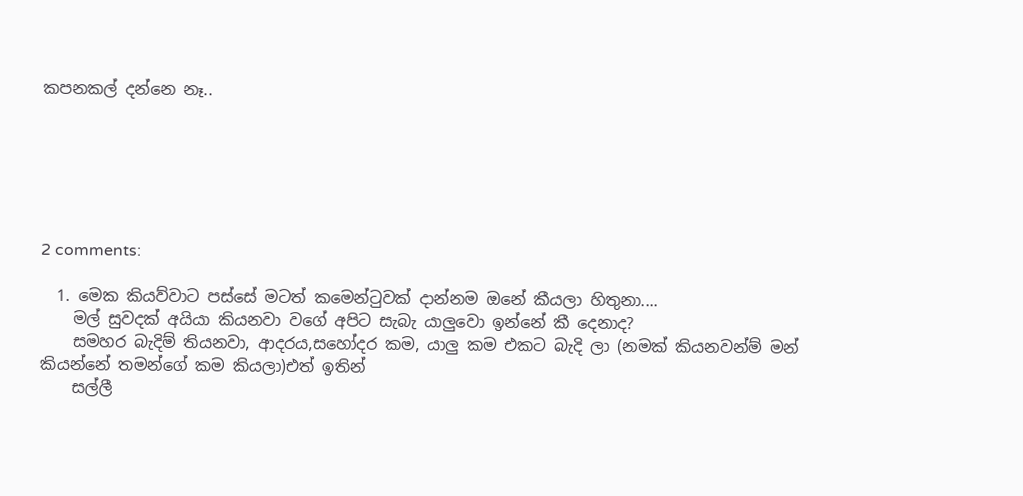කපනකල් දන්නෙ නෑ..






2 comments:

  1. මෙක කියව්වාට පස්සේ මටත් කමෙන්ටුවක් දාන්නම ඔනේ කීයලා හිතුනා....
    මල් සුවදක් අයියා කියනවා වගේ අපිට සැබැ යාලුවො ඉන්නේ කී දෙනාද?
    සමහර බැදිම් තියනවා, ආදරය,සහෝදර කම, යාලු කම එකට බැදි ලා (නමක් කියනවන්ම් මන් කියන්නේ තමන්ගේ කම කියලා)එත් ඉතින්
    සල්ලී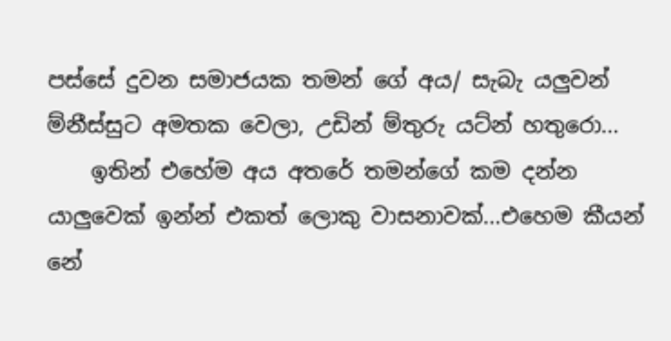පස්සේ දුවන සමාජයක තමන් ගේ අය/ සැබැ යලුවන් ම්නීස්සුට අමතක වෙලා, උඩින් ම්තුරු යට්න් හතුරො...
    ඉතින් එහේම අය අතරේ තමන්ගේ කම දන්න යාලුවෙක් ඉන්න් එකත් ලොකු වාසනාවක්...එහෙම කීයන් නේ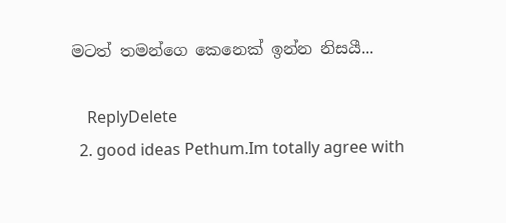මටත් තමන්ගෙ කෙනෙක් ඉන්න නිසයී...

    ReplyDelete
  2. good ideas Pethum.Im totally agree with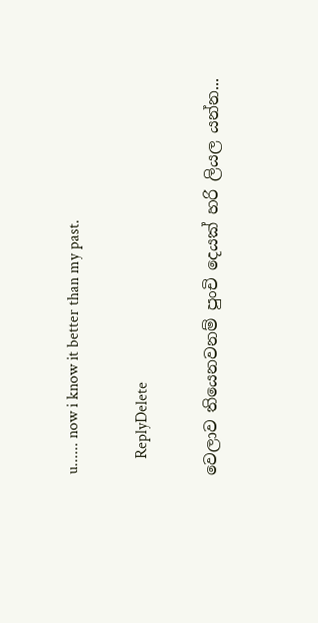u...... now i know it better than my past.

    ReplyDelete

වෙලාව තියෙනවනම් පුංචි දෙයක් හරි ලියල යන්න...